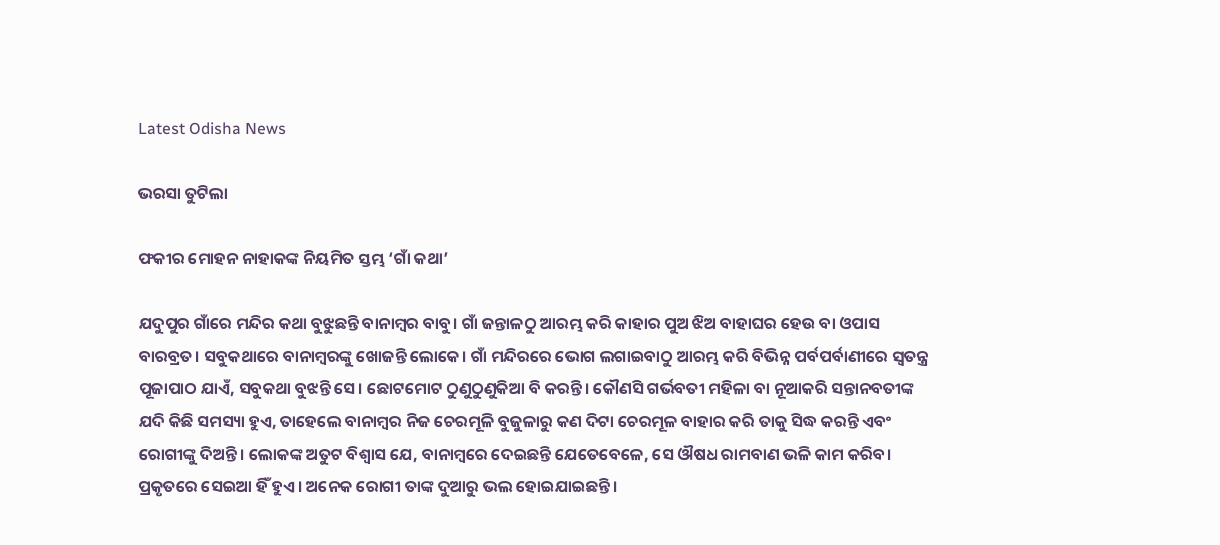Latest Odisha News

ଭରସା ତୁଟିଲା

ଫକୀର ମୋହନ ନାହାକଙ୍କ ନିୟମିତ ସ୍ତମ୍ଭ ‘ଗାଁ କଥା’

ଯଦୁପୁର ଗାଁରେ ମନ୍ଦିର କଥା ବୁଝୁଛନ୍ତି ବାନାମ୍ବର ବାବୁ। ଗାଁ ଜନ୍ତାଳଠୁ ଆରମ୍ଭ କରି କାହାର ପୁଅ ଝିଅ ବାହାଘର ହେଉ ବା ଓପାସ ବାରବ୍ରତ। ସବୁକଥାରେ ବାନାମ୍ବରଙ୍କୁ ଖୋଜନ୍ତି ଲୋକେ। ଗାଁ ମନ୍ଦିରରେ ଭୋଗ ଲଗାଇବାଠୁ ଆରମ୍ଭ କରି ବିଭିନ୍ନ ପର୍ବପର୍ବାଣୀରେ ସ୍ୱତନ୍ତ୍ର ପୂଜାପାଠ ଯାଏଁ, ସବୁକଥା ବୁଝନ୍ତି ସେ। ଛୋଟମୋଟ ଠୁଣୁଠୁଣୁକିଆ ବି କରନ୍ତି। କୌଣସି ଗର୍ଭବତୀ ମହିଳା ବା ନୂଆକରି ସନ୍ତାନବତୀଙ୍କ ଯଦି କିଛି ସମସ୍ୟା ହୁଏ, ତାହେଲେ ବାନାମ୍ବର ନିଜ ଚେରମୂଳି ବୁଜୁଳାରୁ କଣ ଦିଟା ଚେରମୂଳ ବାହାର କରି ତାକୁ ସିଦ୍ଧ କରନ୍ତି ଏବଂ ରୋଗୀଙ୍କୁ ଦିଅନ୍ତି। ଲୋକଙ୍କ ଅତୁଟ ବିଶ୍ୱାସ ଯେ, ବାନାମ୍ବରେ ଦେଇଛନ୍ତି ଯେତେବେଳେ, ସେ ଔଷଧ ରାମବାଣ ଭଳି କାମ କରିବ। ପ୍ରକୃତରେ ସେଇଆ ହିଁ ହୁଏ। ଅନେକ ରୋଗୀ ତାଙ୍କ ଦୁଆରୁ ଭଲ ହୋଇଯାଇଛନ୍ତି।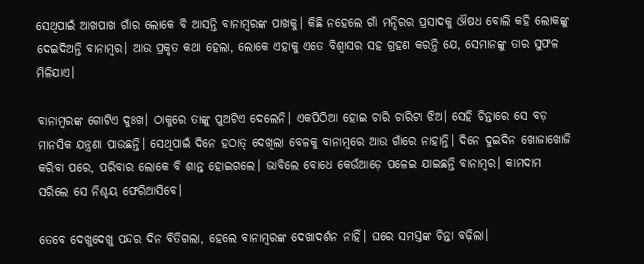ସେଥିପାଇଁ ଆଖପାଖ ଗାଁର ଲୋକେ ବି ଆସନ୍ତି ବାନାମ୍ବରଙ୍କ ପାଖକୁ। କିଛି ନହେଲେ ଗାଁ ମନ୍ଦିରର ପ୍ରସାଦକୁ ଔଷଧ ବୋଲି କହି ଲୋକଙ୍କୁ ଦେଇଦିଅନ୍ତି ବାନାମ୍ବର। ଆଉ ପ୍ରକୃତ କଥା ହେଲା, ଲୋକେ ଏହାକୁ ଏତେ ବିଶ୍ୱାସର ସହ ଗ୍ରହଣ କରନ୍ତି ଯେ, ସେମାନଙ୍କୁ ତାର ସୁଫଳ ମିଳିଯାଏ।

ବାନାମ୍ବରଙ୍କ ଗୋଟିଏ ଦୁଃଖ। ଠାକୁରେ ତାଙ୍କୁ ପୁଅଟିଏ ଦେଲେନି। ଏକପିଠିଆ ହୋଇ ଚାରି ଚାରିଟା ଝିଅ। ସେହି ଚିନ୍ତାରେ ସେ ବଡ଼ ମାନସିକ ଯନ୍ତ୍ରଣା ପାଉଛନ୍ତି। ସେଥିପାଇଁ ଦିନେ ହଠାତ୍ ଦେଖିଲା ବେଳକୁ ବାନାମ୍ବରେ ଆଉ ଗାଁରେ ନାହାନ୍ତି। ଦିନେ ଦୁଇଦିନ ଖୋଜାଖୋଜି କରିବା ପରେ, ପରିବାର ଲୋକେ ବି ଶାନ୍ତ ହୋଇଗଲେ। ଭାବିଲେ ବୋଧେ କେଉଁଆଡ଼େ ପଳେଇ ଯାଇଛନ୍ତି ବାନାମ୍ବର। କାମଦାମ ସରିଲେ ସେ ନିଶ୍ଚୟ ଫେରିଆସିବେ।

ତେବେ ଦେଖୁଦେଖୁ ପନ୍ଦର ଦିନ ବିତିଗଲା, ହେଲେ ବାନାମ୍ବରଙ୍କ ଦେଖାଦର୍ଶନ ନାହିଁ। ଘରେ ସମସ୍ତଙ୍କ ଚିନ୍ତା ବଢ଼ିଲା।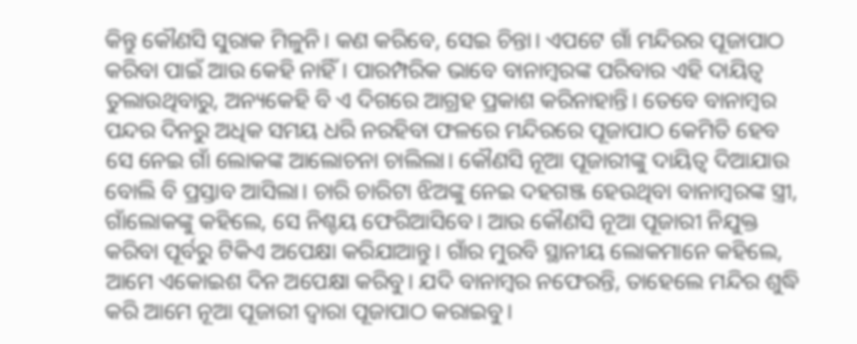କିନ୍ତୁ କୌଣସି ସୁରାକ ମିଳୁନି। କଣ କରିବେ, ସେଇ ଚିନ୍ତା। ଏପଟେ ଗାଁ ମନ୍ଦିରର ପୂଜାପାଠ କରିବା ପାଇଁ ଆଉ କେହି ନାହିଁ। ପାରମ୍ପରିକ ଭାବେ ବାନାମ୍ବରଙ୍କ ପରିବାର ଏହି ଦାୟିତ୍ୱ ତୁଲାଉଥିବାରୁ, ଅନ୍ୟକେହି ବି ଏ ଦିଗରେ ଆଗ୍ରହ ପ୍ରକାଶ କରିନାହାନ୍ତି। ତେବେ ବାନାମ୍ବର ପନ୍ଦର ଦିନରୁ ଅଧିକ ସମୟ ଧରି ନରହିବା ଫଳରେ ମନ୍ଦିରରେ ପୂଜାପାଠ କେମିତି ହେବ ସେ ନେଇ ଗାଁ ଲୋକଙ୍କ ଆଲୋଚନା ଚାଲିଲା। କୌଣସି ନୂଆ ପୂଜାରୀଙ୍କୁ ଦାୟିତ୍ୱ ଦିଆଯାଉ ବୋଲି ବି ପ୍ରସ୍ତାବ ଆସିଲା। ଚାରି ଚାରିଟା ଝିଅଙ୍କୁ ନେଇ ଦହଗଞ୍ଜ ହେଉଥିବା ବାନାମ୍ବରଙ୍କ ସ୍ତ୍ରୀ, ଗାଁଲୋକଙ୍କୁ କହିଲେ, ସେ ନିଶ୍ଚୟ ଫେରିଆସିବେ। ଆଉ କୌଣସି ନୂଆ ପୂଜାରୀ ନିଯୁକ୍ତ କରିବା ପୂର୍ବରୁ ଟିକିଏ ଅପେକ୍ଷା କରିଯାଆନ୍ତୁ। ଗାଁର ମୁରବି ସ୍ଥାନୀୟ ଲୋକମାନେ କହିଲେ, ଆମେ ଏକୋଇଶ ଦିନ ଅପେକ୍ଷା କରିବୁ। ଯଦି ବାନାମ୍ବର ନଫେରନ୍ତି, ତାହେଲେ ମନ୍ଦିର ଶୁଦ୍ଧି କରି ଆମେ ନୂଆ ପୂଜାରୀ ଦ୍ୱାରା ପୂଜାପାଠ କରାଇବୁ।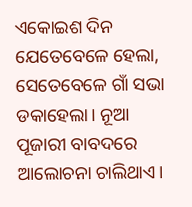ଏକୋଇଶ ଦିନ ଯେତେବେଳେ ହେଲା, ସେତେବେଳେ ଗାଁ ସଭା ଡକାହେଲା। ନୂଆ ପୂଜାରୀ ବାବଦରେ ଆଲୋଚନା ଚାଲିଥାଏ।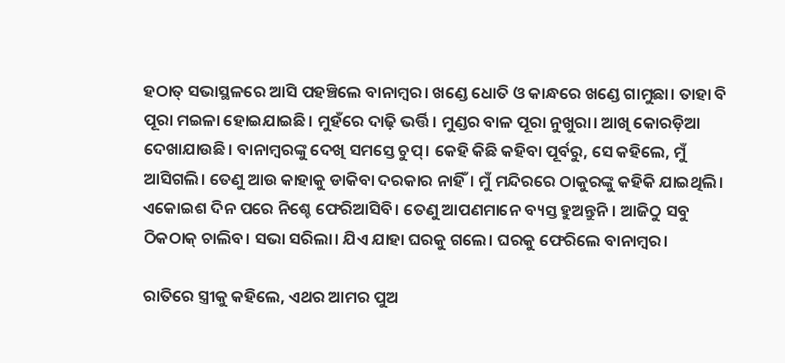ହଠାତ୍ ସଭାସ୍ଥଳରେ ଆସି ପହଞ୍ଚିଲେ ବାନାମ୍ବର। ଖଣ୍ଡେ ଧୋତି ଓ କାନ୍ଧରେ ଖଣ୍ଡେ ଗାମୁଛା। ତାହା ବି ପୂରା ମଇଳା ହୋଇଯାଇଛି। ମୁହଁରେ ଦାଢ଼ି ଭର୍ତ୍ତି। ମୁଣ୍ଡର ବାଳ ପୂରା ନୁଖୁରା। ଆଖି କୋରଡ଼ିଆ ଦେଖାଯାଉଛି। ବାନାମ୍ବରଙ୍କୁ ଦେଖି ସମସ୍ତେ ଚୁପ୍। କେହି କିଛି କହିବା ପୂର୍ବରୁ, ସେ କହିଲେ, ମୁଁ ଆସିଗଲି। ତେଣୁ ଆଉ କାହାକୁ ଡାକିବା ଦରକାର ନାହିଁ। ମୁଁ ମନ୍ଦିରରେ ଠାକୁରଙ୍କୁ କହିକି ଯାଇଥିଲି। ଏକୋଇଶ ଦିନ ପରେ ନିଶ୍ଚେ ଫେରିଆସିବି। ତେଣୁ ଆପଣମାନେ ବ୍ୟସ୍ତ ହୁଅନ୍ତୁନି। ଆଜିଠୁ ସବୁ ଠିକଠାକ୍ ଚାଲିବ। ସଭା ସରିଲା। ଯିଏ ଯାହା ଘରକୁ ଗଲେ। ଘରକୁ ଫେରିଲେ ବାନାମ୍ବର।

ରାତିରେ ସ୍ତ୍ରୀକୁ କହିଲେ, ଏଥର ଆମର ପୁଅ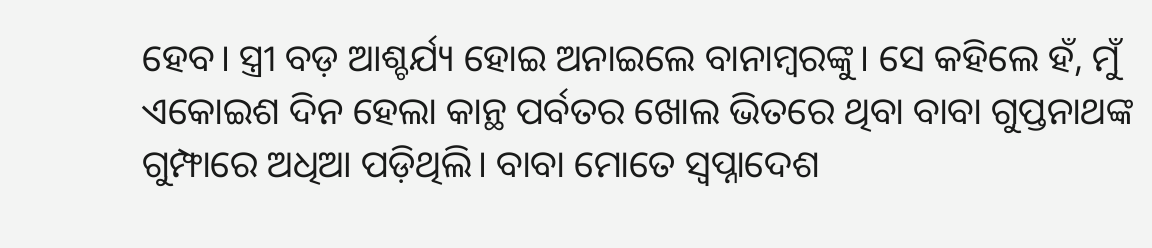ହେବ। ସ୍ତ୍ରୀ ବଡ଼ ଆଶ୍ଚର୍ଯ୍ୟ ହୋଇ ଅନାଇଲେ ବାନାମ୍ବରଙ୍କୁ। ସେ କହିଲେ ହଁ, ମୁଁ ଏକୋଇଶ ଦିନ ହେଲା କାନ୍ଥ ପର୍ବତର ଖୋଲ ଭିତରେ ଥିବା ବାବା ଗୁପ୍ତନାଥଙ୍କ ଗୁମ୍ଫାରେ ଅଧିଆ ପଡ଼ିଥିଲି। ବାବା ମୋତେ ସ୍ୱପ୍ନାଦେଶ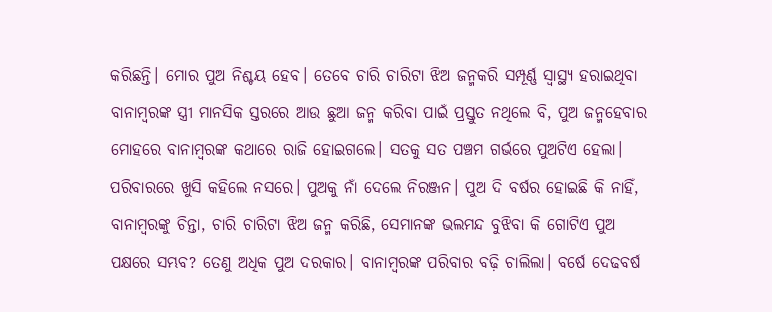କରିଛନ୍ତି। ମୋର ପୁଅ ନିଶ୍ଚୟ ହେବ। ତେବେ ଚାରି ଚାରିଟା ଝିଅ ଜନ୍ମକରି ସମ୍ପୂର୍ଣ୍ଣ ସ୍ୱାସ୍ଥ୍ୟ ହରାଇଥିବା ବାନାମ୍ବରଙ୍କ ସ୍ତ୍ରୀ ମାନସିକ ସ୍ତରରେ ଆଉ ଛୁଆ ଜନ୍ମ କରିବା ପାଇଁ ପ୍ରସ୍ତୁତ ନଥିଲେ ବି, ପୁଅ ଜନ୍ମହେବାର ମୋହରେ ବାନାମ୍ବରଙ୍କ କଥାରେ ରାଜି ହୋଇଗଲେ। ସତକୁ ସତ ପଞ୍ଚମ ଗର୍ଭରେ ପୁଅଟିଏ ହେଲା। ପରିବାରରେ ଖୁସି କହିଲେ ନସରେ। ପୁଅକୁ ନାଁ ଦେଲେ ନିରଞ୍ଜନ। ପୁଅ ଦି ବର୍ଷର ହୋଇଛି କି ନାହିଁ, ବାନାମ୍ବରଙ୍କୁ ଚିନ୍ତା, ଚାରି ଚାରିଟା ଝିଅ ଜନ୍ମ କରିଛି, ସେମାନଙ୍କ ଭଲମନ୍ଦ ବୁଝିବା କି ଗୋଟିଏ ପୁଅ ପକ୍ଷରେ ସମ୍ଭବ? ତେଣୁ ଅଧିକ ପୁଅ ଦରକାର। ବାନାମ୍ବରଙ୍କ ପରିବାର ବଢ଼ି ଚାଲିଲା। ବର୍ଷେ ଦେଢବର୍ଷ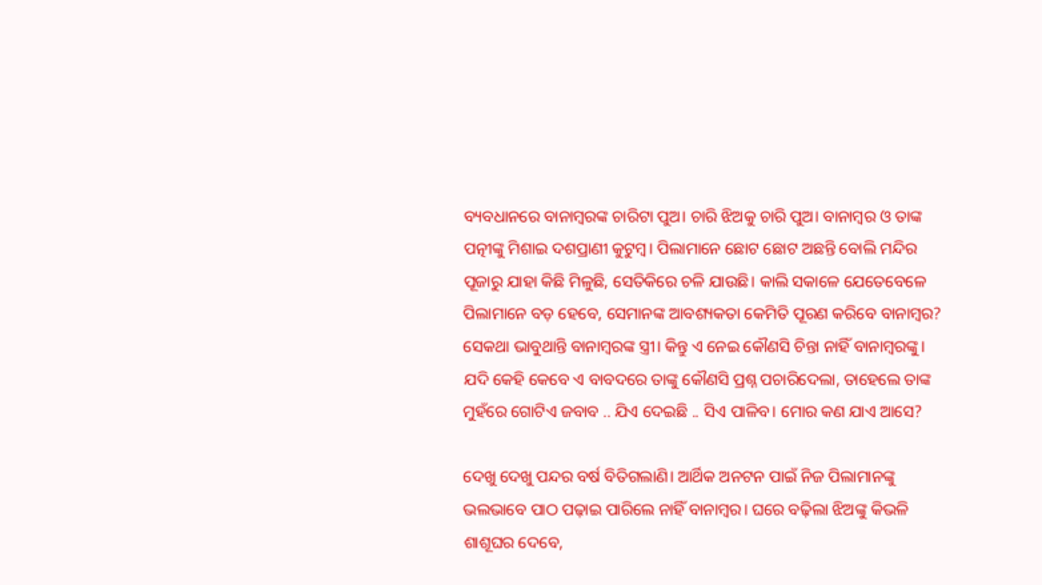ବ୍ୟବଧାନରେ ବାନାମ୍ବରଙ୍କ ଚାରିଟା ପୁଅ। ଚାରି ଝିଅକୁ ଚାରି ପୁଅ। ବାନାମ୍ବର ଓ ତାଙ୍କ ପତ୍ନୀଙ୍କୁ ମିଶାଇ ଦଶପ୍ରାଣୀ କୁଟୁମ୍ବ। ପିଲାମାନେ ଛୋଟ ଛୋଟ ଅଛନ୍ତି ବୋଲି ମନ୍ଦିର ପୂଜାରୁ ଯାହା କିଛି ମିଳୁଛି, ସେତିକିରେ ଚଳି ଯାଉଛି। କାଲି ସକାଳେ ଯେତେବେଳେ ପିଲାମାନେ ବଡ଼ ହେବେ, ସେମାନଙ୍କ ଆବଶ୍ୟକତା କେମିତି ପୂରଣ କରିବେ ବାନାମ୍ବର? ସେକଥା ଭାବୁଥାନ୍ତି ବାନାମ୍ବରଙ୍କ ସ୍ତ୍ରୀ। କିନ୍ତୁ ଏ ନେଇ କୌଣସି ଚିନ୍ତା ନାହିଁ ବାନାମ୍ବରଙ୍କୁ। ଯଦି କେହି କେବେ ଏ ବାବଦରେ ତାଙ୍କୁ କୌଣସି ପ୍ରଶ୍ନ ପଚାରିଦେଲା, ତାହେଲେ ତାଙ୍କ ମୁହଁରେ ଗୋଟିଏ ଜବାବ .. ଯିଏ ଦେଇଛି .. ସିଏ ପାଳିବ। ମୋର କଣ ଯାଏ ଆସେ?

ଦେଖୁ ଦେଖୁ ପନ୍ଦର ବର୍ଷ ବିତିଗଲାଣି। ଆର୍ଥିକ ଅନଟନ ପାଇଁ ନିଜ ପିଲାମାନଙ୍କୁ ଭଲଭାବେ ପାଠ ପଢ଼ାଇ ପାରିଲେ ନାହିଁ ବାନାମ୍ବର। ଘରେ ବଢ଼ିଲା ଝିଅଙ୍କୁ କିଭଳି ଶାଶୂଘର ଦେବେ,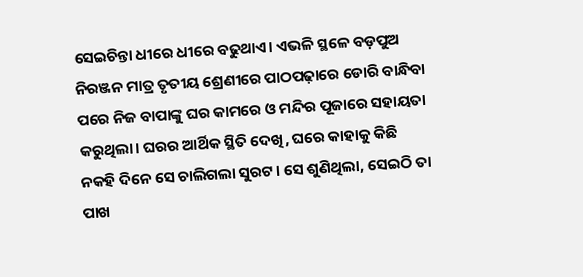ସେଇଚିନ୍ତା ଧୀରେ ଧୀରେ ବଢୁଥାଏ। ଏଭଳି ସ୍ଥଳେ ବଡ଼ପୁଅ ନିରଞ୍ଜନ ମାତ୍ର ତୃତୀୟ ଶ୍ରେଣୀରେ ପାଠପଢ଼ାରେ ଡୋରି ବାନ୍ଧିବା ପରେ ନିଜ ବାପାଙ୍କୁ ଘର କାମରେ ଓ ମନ୍ଦିର ପୂଜାରେ ସହାୟତା କରୁଥିଲା। ଘରର ଆର୍ଥିକ ସ୍ଥିତି ଦେଖି, ଘରେ କାହାକୁ କିଛି ନକହି ଦିନେ ସେ ଚାଲିଗଲା ସୁରଟ। ସେ ଶୁଣିଥିଲା, ସେଇଠି ତା ପାଖ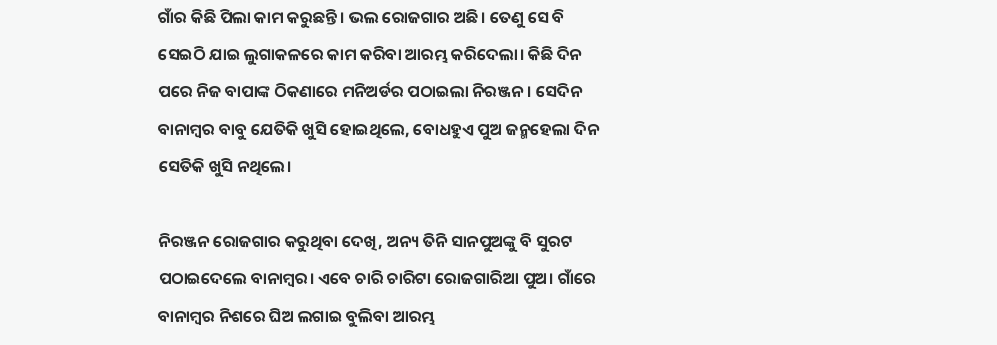ଗାଁର କିଛି ପିଲା କାମ କରୁଛନ୍ତି । ଭଲ ରୋଜଗାର ଅଛି। ତେଣୁ ସେ ବି ସେଇଠି ଯାଇ ଲୁଗାକଳରେ କାମ କରିବା ଆରମ୍ଭ କରିଦେଲା। କିଛି ଦିନ ପରେ ନିଜ ବାପାଙ୍କ ଠିକଣାରେ ମନିଅର୍ଡର ପଠାଇଲା ନିରଞ୍ଜନ। ସେଦିନ ବାନାମ୍ବର ବାବୁ ଯେତିକି ଖୁସି ହୋଇଥିଲେ, ବୋଧହୁଏ ପୁଅ ଜନ୍ମହେଲା ଦିନ ସେତିକି ଖୁସି ନଥିଲେ।

ନିରଞ୍ଜନ ରୋଜଗାର କରୁଥିବା ଦେଖି, ଅନ୍ୟ ତିନି ସାନପୁଅଙ୍କୁ ବି ସୁରଟ ପଠାଇଦେଲେ ବାନାମ୍ବର। ଏବେ ଚାରି ଚାରିଟା ରୋଜଗାରିଆ ପୁଅ। ଗାଁରେ ବାନାମ୍ବର ନିଶରେ ଘିଅ ଲଗାଇ ବୁଲିବା ଆରମ୍ଭ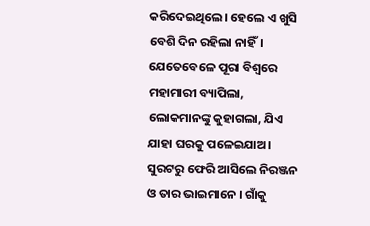କରିଦେଇଥିଲେ। ହେଲେ ଏ ଖୁସି ବେଶି ଦିନ ରହିଲା ନାହିଁ। ଯେତେବେଳେ ପୂରା ବିଶ୍ୱରେ ମହାମାରୀ ବ୍ୟାପିଲା, ଲୋକମାନଙ୍କୁ କୁହାଗଲା, ଯିଏ ଯାହା ଘରକୁ ପଳେଇଯାଅ। ସୁରଟରୁ ଫେରି ଆସିଲେ ନିରଞ୍ଜନ ଓ ତାର ଭାଇମାନେ । ଗାଁକୁ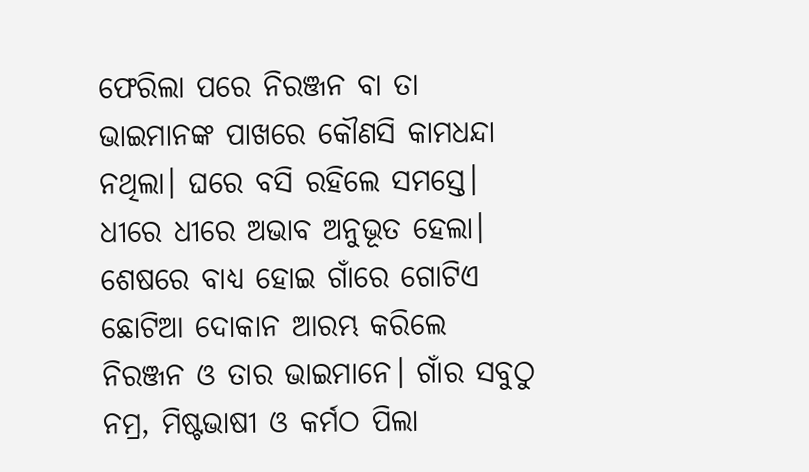ଫେରିଲା ପରେ ନିରଞ୍ଜନ ବା ତା ଭାଇମାନଙ୍କ ପାଖରେ କୌଣସି କାମଧନ୍ଦା ନଥିଲା। ଘରେ ବସି ରହିଲେ ସମସ୍ତେ। ଧୀରେ ଧୀରେ ଅଭାବ ଅନୁଭୂତ ହେଲା। ଶେଷରେ ବାଧ୍ୟ ହୋଇ ଗାଁରେ ଗୋଟିଏ ଛୋଟିଆ ଦୋକାନ ଆରମ୍ଭ କରିଲେ ନିରଞ୍ଜନ ଓ ତାର ଭାଇମାନେ। ଗାଁର ସବୁଠୁ ନମ୍ର, ମିଷ୍ଟଭାଷୀ ଓ କର୍ମଠ ପିଲା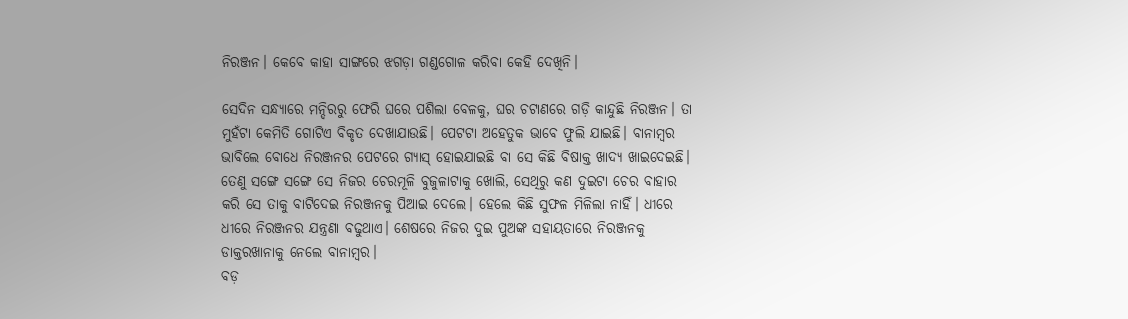ନିରଞ୍ଜନ। କେବେ କାହା ସାଙ୍ଗରେ ଝଗଡ଼ା ଗଣ୍ଡଗୋଳ କରିବା କେହି ଦେଖିନି।

ସେଦିନ ସନ୍ଧ୍ୟାରେ ମନ୍ଦିରରୁ ଫେରି ଘରେ ପଶିଲା ବେଳକୁ, ଘର ଚଟାଣରେ ଗଡ଼ି କାନ୍ଦୁଛି ନିରଞ୍ଜନ। ତା ମୁହଁଟା କେମିତି ଗୋଟିଏ ବିକୃତ ଦେଖାଯାଉଛି। ପେଟଟା ଅହେତୁକ ଭାବେ ଫୁଲି ଯାଇଛି। ବାନାମ୍ବର ଭାବିଲେ ବୋଧେ ନିରଞ୍ଜନର ପେଟରେ ଗ୍ୟାସ୍ ହୋଇଯାଇଛି ବା ସେ କିଛି ବିଷାକ୍ତ ଖାଦ୍ୟ ଖାଇଦେଇଛି। ତେଣୁ ସଙ୍ଗେ ସଙ୍ଗେ ସେ ନିଜର ଚେରମୂଳି ବୁଜୁଳାଟାକୁ ଖୋଲି, ସେଥିରୁ କଣ ଦୁଇଟା ଚେର ବାହାର କରି ସେ ତାକୁ ବାଟିଦେଇ ନିରଞ୍ଜନକୁ ପିଆଇ ଦେଲେ। ହେଲେ କିଛି ସୁଫଳ ମିଳିଲା ନାହିଁ। ଧୀରେ ଧୀରେ ନିରଞ୍ଜନର ଯନ୍ତ୍ରଣା ବଢୁଥାଏ। ଶେଷରେ ନିଜର ଦୁଇ ପୁଅଙ୍କ ସହାୟତାରେ ନିରଞ୍ଜନକୁ ଡାକ୍ତରଖାନାକୁ ନେଲେ ବାନାମ୍ବର।
ବଡ଼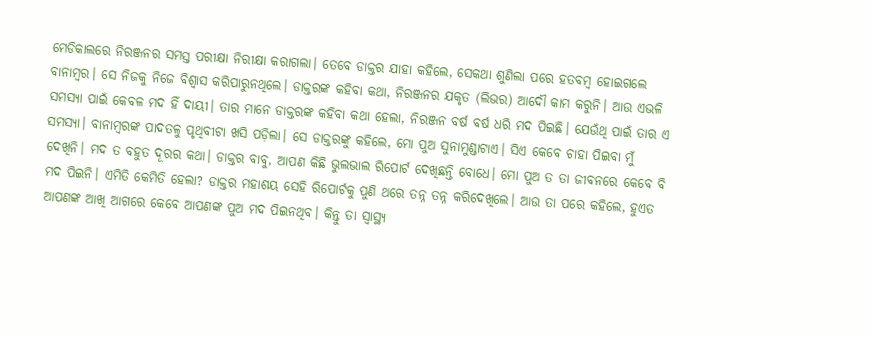ମେଡିକାଲରେ ନିରଞ୍ଜନର ସମସ୍ତ ପରୀକ୍ଷା ନିରୀକ୍ଷା କରାଗଲା। ତେବେ ଡାକ୍ତର ଯାହା କହିଲେ, ସେକଥା ଶୁଣିଲା ପରେ ହତବମ୍ବ ହୋଇଗଲେ ବାନାମ୍ବର। ସେ ନିଜକୁ ନିଜେ ବିଶ୍ୱାସ କରିପାରୁନଥିଲେ। ଡାକ୍ତରଙ୍କ କହିବା କଥା, ନିରଞ୍ଜନର ଯକୃତ (ଲିଭର) ଆଦୌ କାମ କରୁନି। ଆଉ ଏଭଳି ସମସ୍ୟା ପାଇଁ କେବଳ ମଦ ହିଁ ଦାୟୀ। ତାର ମାନେ ଡାକ୍ତରଙ୍କ କହିବା କଥା ହେଲା, ନିରଞ୍ଜନ ବର୍ଷ ବର୍ଷ ଧରି ମଦ ପିଇଛି। ଯେଉଁଥି ପାଇଁ ତାର ଏ ସମସ୍ୟା। ବାନାମ୍ବରଙ୍କ ପାଦତଳୁ ପୃଥିବୀଟା ଖସି ପଡ଼ିଲା। ସେ ଡାକ୍ତରଙ୍କୁ କହିଲେ, ମୋ ପୁଅ ସୁନାମୁଣ୍ଡାଟାଏ। ସିଏ କେବେ ଚାହା ପିଇବା ମୁଁ ଦେଖିନି। ମଦ ତ ବହୁତ ଦୂରର କଥା। ଡାକ୍ତର ବାବୁ, ଆପଣ କିଛି ଭୁଲଭାଲ ରିପୋର୍ଟ ଦେଖିଛନ୍ତି ବୋଧେ। ମୋ ପୁଅ ତ ତା ଜୀବନରେ କେବେ ବି ମଦ ପିଇନି। ଏମିତି କେମିତି ହେଲା? ଡାକ୍ତର ମହାଶୟ ସେହି ରିପୋର୍ଟକୁ ପୁଣି ଥରେ ତନ୍ନ ତନ୍ନ କରିଦେଖିଲେ। ଆଉ ତା ପରେ କହିଲେ, ହୁଏତ ଆପଣଙ୍କ ଆଖି ଆଗରେ କେବେ ଆପଣଙ୍କ ପୁଅ ମଦ ପିଇନଥିବ। କିନ୍ତୁ ତା ସ୍ୱାସ୍ଥ୍ୟ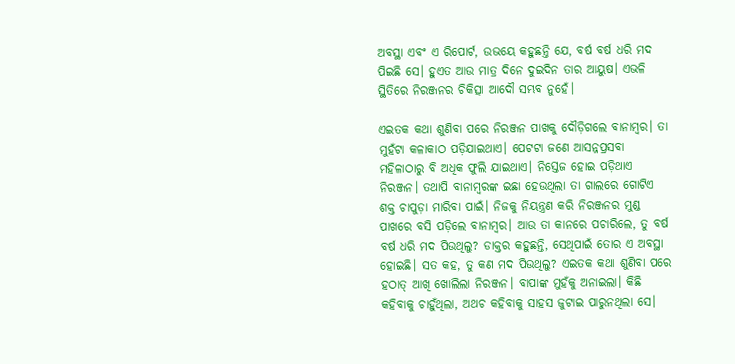ଅବସ୍ଥା ଏବଂ ଏ ରିପୋର୍ଟ, ଉଭୟେ କହୁଛନ୍ତି ଯେ, ବର୍ଷ ବର୍ଷ ଧରି ମଦ ପିଇଛି ସେ। ହୁଏତ ଆଉ ମାତ୍ର ଦିନେ ଦୁଇଦିନ ତାର ଆୟୁଷ। ଏଭଳି ସ୍ଥିତିରେ ନିରଞ୍ଜନର ଚିକିତ୍ସା ଆଦୌ ସମ୍ଭବ ନୁହେଁ।

ଏଇତକ କଥା ଶୁଣିବା ପରେ ନିରଞ୍ଜନ ପାଖକୁ ଦୌଡ଼ିଗଲେ ବାନାମ୍ବର। ତା ମୁହଁଟା କଳାକାଠ ପଡ଼ିଯାଇଥାଏ। ପେଟଟା ଜଣେ ଆସନ୍ନପ୍ରସବା ମହିଳାଠାରୁ ବି ଅଧିକ ଫୁଲି ଯାଇଥାଏ। ନିସ୍ତେଜ ହୋଇ ପଡ଼ିଥାଏ ନିରଞ୍ଜନ। ତଥାପି ବାନାମ୍ବରଙ୍କ ଇଛା ହେଉଥିଲା ତା ଗାଲରେ ଗୋଟିଏ ଶକ୍ତ ଚାପୁଡ଼ା ମାରିବା ପାଇଁ। ନିଜକୁ ନିୟନ୍ତ୍ରଣ କରି ନିରଞ୍ଜନର ମୁଣ୍ଡ ପାଖରେ ବସି ପଡ଼ିଲେ ବାନାମ୍ବର। ଆଉ ତା କାନରେ ପଚାରିଲେ, ତୁ ବର୍ଷ ବର୍ଷ ଧରି ମଦ ପିଉଥିଲୁ? ଡାକ୍ତର କହୁଛନ୍ତି, ସେଥିପାଇଁ ତୋର ଏ ଅବସ୍ଥା ହୋଇଛି। ସତ କହ, ତୁ କଣ ମଦ ପିଉଥିଲୁ? ଏଇତକ କଥା ଶୁଣିବା ପରେ ହଠାତ୍ ଆଖି ଖୋଲିଲା ନିରଞ୍ଜନ। ବାପାଙ୍କ ମୁହଁକୁ ଅନାଇଲା। କିଛି କହିବାକୁ ଚାହୁଁଥିଲା, ଅଥଚ କହିବାକୁ ସାହସ ଜୁଟାଇ ପାରୁନଥିଲା ସେ।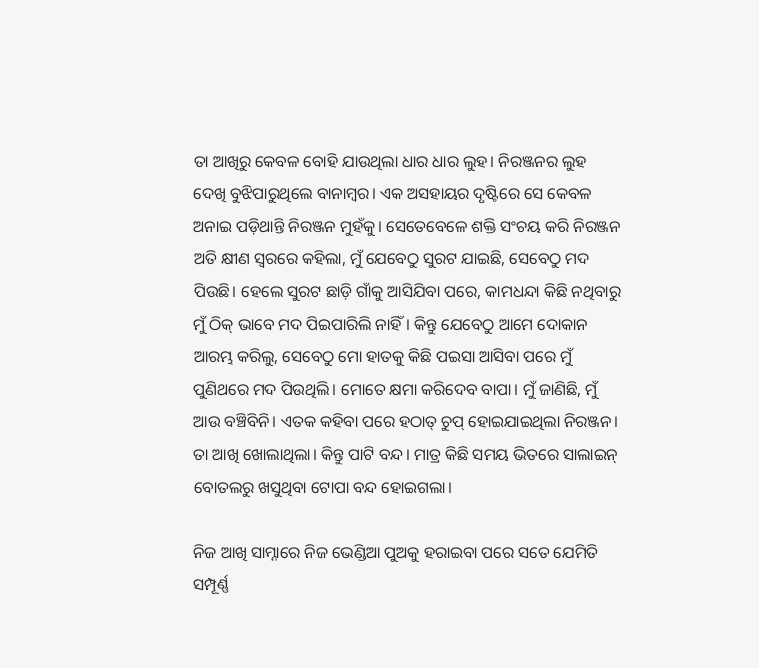ତା ଆଖିରୁ କେବଳ ବୋହି ଯାଉଥିଲା ଧାର ଧାର ଲୁହ। ନିରଞ୍ଜନର ଲୁହ ଦେଖି ବୁଝିପାରୁଥିଲେ ବାନାମ୍ବର। ଏକ ଅସହାୟର ଦୃଷ୍ଟିରେ ସେ କେବଳ ଅନାଇ ପଡ଼ିଥାନ୍ତି ନିରଞ୍ଜନ ମୁହଁକୁ। ସେତେବେଳେ ଶକ୍ତି ସଂଚୟ କରି ନିରଞ୍ଜନ ଅତି କ୍ଷୀଣ ସ୍ୱରରେ କହିଲା, ମୁଁ ଯେବେଠୁ ସୁରଟ ଯାଇଛି, ସେବେଠୁ ମଦ ପିଉଛି। ହେଲେ ସୁରଟ ଛାଡ଼ି ଗାଁକୁ ଆସିଯିବା ପରେ, କାମଧନ୍ଦା କିଛି ନଥିବାରୁ ମୁଁ ଠିକ୍ ଭାବେ ମଦ ପିଇପାରିଲି ନାହିଁ। କିନ୍ତୁ ଯେବେଠୁ ଆମେ ଦୋକାନ ଆରମ୍ଭ କରିଲୁ, ସେବେଠୁ ମୋ ହାତକୁ କିଛି ପଇସା ଆସିବା ପରେ ମୁଁ ପୁଣିଥରେ ମଦ ପିଉଥିଲି। ମୋତେ କ୍ଷମା କରିଦେବ ବାପା। ମୁଁ ଜାଣିଛି, ମୁଁ ଆଉ ବଞ୍ଚିବିନି। ଏତକ କହିବା ପରେ ହଠାତ୍ ଚୁପ୍ ହୋଇଯାଇଥିଲା ନିରଞ୍ଜନ। ତା ଆଖି ଖୋଲାଥିଲା। କିନ୍ତୁ ପାଟି ବନ୍ଦ। ମାତ୍ର କିଛି ସମୟ ଭିତରେ ସାଲାଇନ୍ ବୋତଲରୁ ଖସୁଥିବା ଟୋପା ବନ୍ଦ ହୋଇଗଲା।

ନିଜ ଆଖି ସାମ୍ନାରେ ନିଜ ଭେଣ୍ଡିଆ ପୁଅକୁ ହରାଇବା ପରେ ସତେ ଯେମିତି ସମ୍ପୂର୍ଣ୍ଣ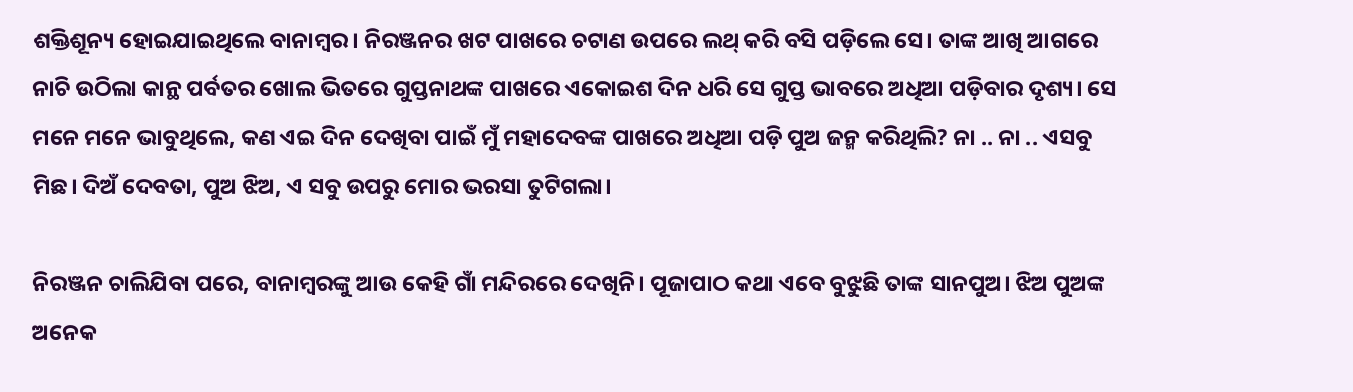ଶକ୍ତିଶୂନ୍ୟ ହୋଇଯାଇଥିଲେ ବାନାମ୍ବର। ନିରଞ୍ଜନର ଖଟ ପାଖରେ ଚଟାଣ ଉପରେ ଲଥ୍ କରି ବସି ପଡ଼ିଲେ ସେ। ତାଙ୍କ ଆଖି ଆଗରେ ନାଚି ଉଠିଲା କାନ୍ଥ ପର୍ବତର ଖୋଲ ଭିତରେ ଗୁପ୍ତନାଥଙ୍କ ପାଖରେ ଏକୋଇଶ ଦିନ ଧରି ସେ ଗୁପ୍ତ ଭାବରେ ଅଧିଆ ପଡ଼ିବାର ଦୃଶ୍ୟ। ସେ ମନେ ମନେ ଭାବୁଥିଲେ, କଣ ଏଇ ଦିନ ଦେଖିବା ପାଇଁ ମୁଁ ମହାଦେବଙ୍କ ପାଖରେ ଅଧିଆ ପଡ଼ି ପୁଅ ଜନ୍ମ କରିଥିଲି? ନା .. ନା .. ଏସବୁ ମିଛ। ଦିଅଁ ଦେବତା, ପୁଅ ଝିଅ, ଏ ସବୁ ଉପରୁ ମୋର ଭରସା ତୁଟିଗଲା।

ନିରଞ୍ଜନ ଚାଲିଯିବା ପରେ, ବାନାମ୍ବରଙ୍କୁ ଆଉ କେହି ଗାଁ ମନ୍ଦିରରେ ଦେଖିନି। ପୂଜାପାଠ କଥା ଏବେ ବୁଝୁଛି ତାଙ୍କ ସାନପୁଅ। ଝିଅ ପୁଅଙ୍କ ଅନେକ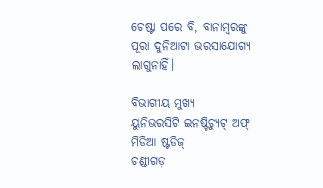ଚେଷ୍ଟା ପରେ ବି, ବାନାମ୍ବରଙ୍କୁ ପୂରା ଦୁନିଆଟା ଭରସାଯୋଗ୍ୟ ଲାଗୁନାହିଁ।

ବିଭାଗୀୟ ମୁଖ୍ୟ
ୟୁନିଭରସିଟି ଇନଷ୍ଟିଚ୍ୟୁଟ୍ ଅଫ୍ ମିଡିଆ ଷ୍ଟଡିଜ୍
ଚଣ୍ଡୀଗଡ଼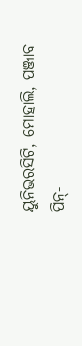ୟୁନିଭରସିଟି, ମୋହାଲି, ପଞ୍ଜାବ
ପିନ୍-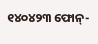୧୪୦୪୨୩ ଫୋନ୍-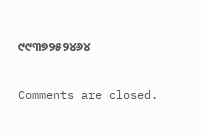୯୯୩୭୨୫୨୪୬୪

Comments are closed.